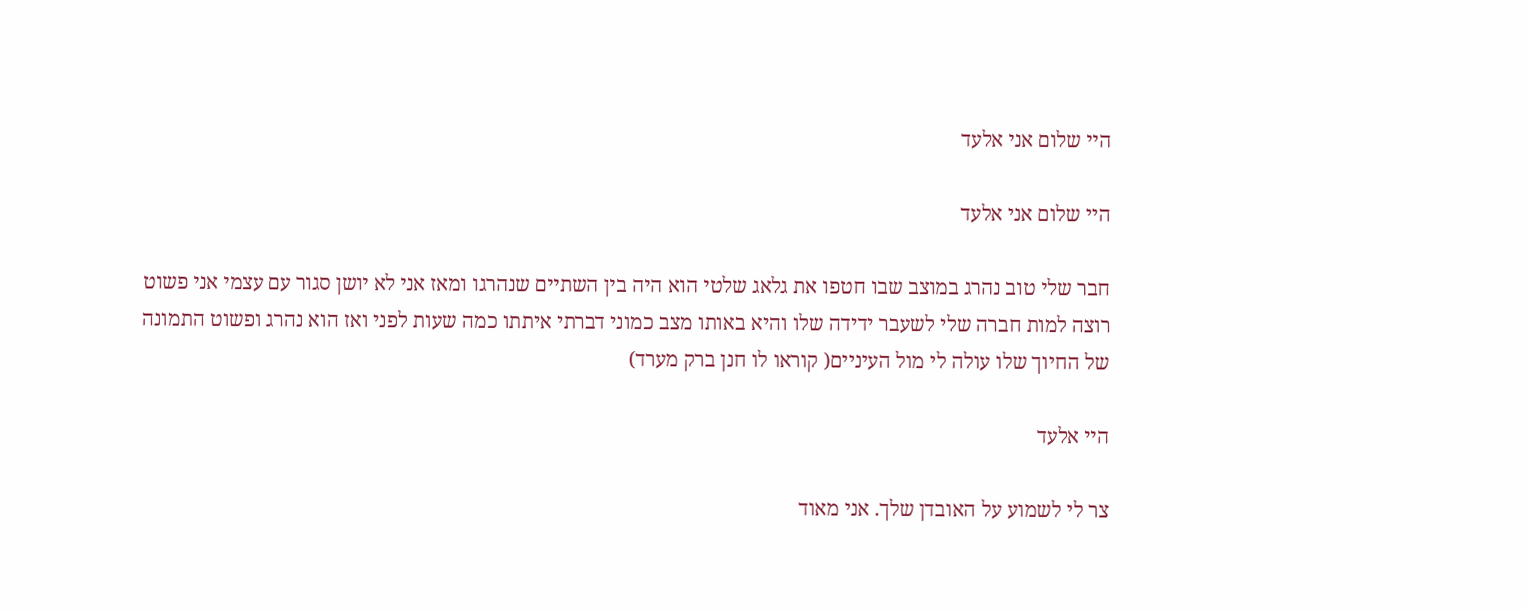היי שלום אני אלעד

היי שלום אני אלעד

חבר שלי טוב נהרג במוצב שבו חטפו את גלאג שלטי הוא היה בין השתיים שנהרגו ומאז אני לא יושן סגור עם עצמי אני פשוט רוצה למות חברה שלי לשעבר ידידה שלו והיא באותו מצב כמוני דברתי איתתו כמה שעות לפני ואז הוא נהרג ופשוט התמונה של החיוך שלו עולה לי מול העיניים( קוראו לו חנן ברק מערד)

היי אלעד

צר לי לשמוע על האובדן שלך. אני מאוד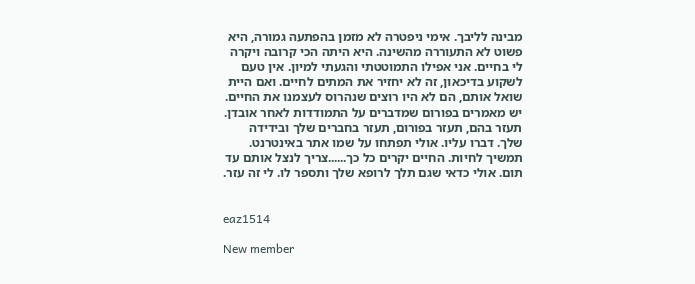מבינה לליבך. אימי ניפטרה לא מזמן בהפתעה גמורה, היא פשוט לא התעוררה מהשינה. היא היתה הכי קרובה ויקרה לי בחיים. אני אפילו התמוטטתי והגעתי למיון. אין טעם לשקוע בדיכאון, זה לא יחזיר את המתים לחיים. ואם היית שואל אותם, הם לא היו רוצים שנהרוס לעצמנו את החיים. יש מאמרים בפורום שמדברים על התמודדות לאחר אובדן. תעזר בהם, תעזר בפורום, תעזר בחברים שלך ובידידה שלך. דברו עליו. אולי תפתחו על שמו אתר באינטרנט. תמשיך לחיות. החיים יקרים כל כך......צריך לנצל אותם עד תום. אולי כדאי שגם תלך לרופא שלך ותספר לו. לי זה עזר.


eaz1514

New member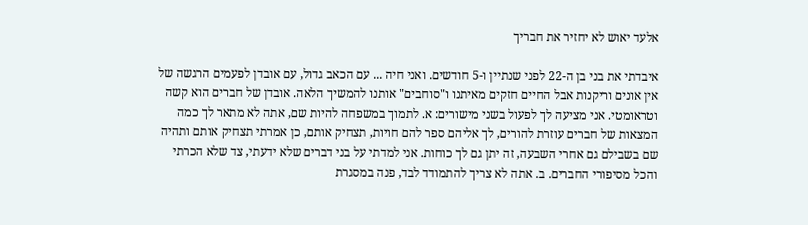אלעד יאוש לא יחזיר את חבריך

איבדתי את בני בן ה-22 לפני שנתיין ו-5 חודשים. ואני חיה ... עם הכאב גדול, עם אובדן לפעמים הרגשה של אין אונים וריקנות אבל החיים חזקים מאיתנו ו"סוחבים" אותנו להמשיך הלאה. אובדן של חברים הוא קשה וטראומטי. אני מציעה לך לפעול בשני מישורים: א. לתמוך במשפחה להיות שם, אתה לא מתאר לך כמה המצאות של חברים עוזרת להורים, לך אליהם ספר להם חויות, תצחיק אותם, כן אמרתי תצחיק אותם ותהיה שם בשבילם גם אחרי השבעה, זה יתן גם לך כוחות. אני למדתי על בני דברים שלא ידעתי, צד שלא הכרתי והכל מסיפורי החברים. ב. אתה לא צריך להתמודד לבד, פנה במסגרת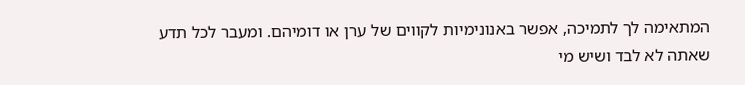המתאימה לך לתמיכה, אפשר באנונימיות לקווים של ערן או דומיהם. ומעבר לכל תדע שאתה לא לבד ושיש מי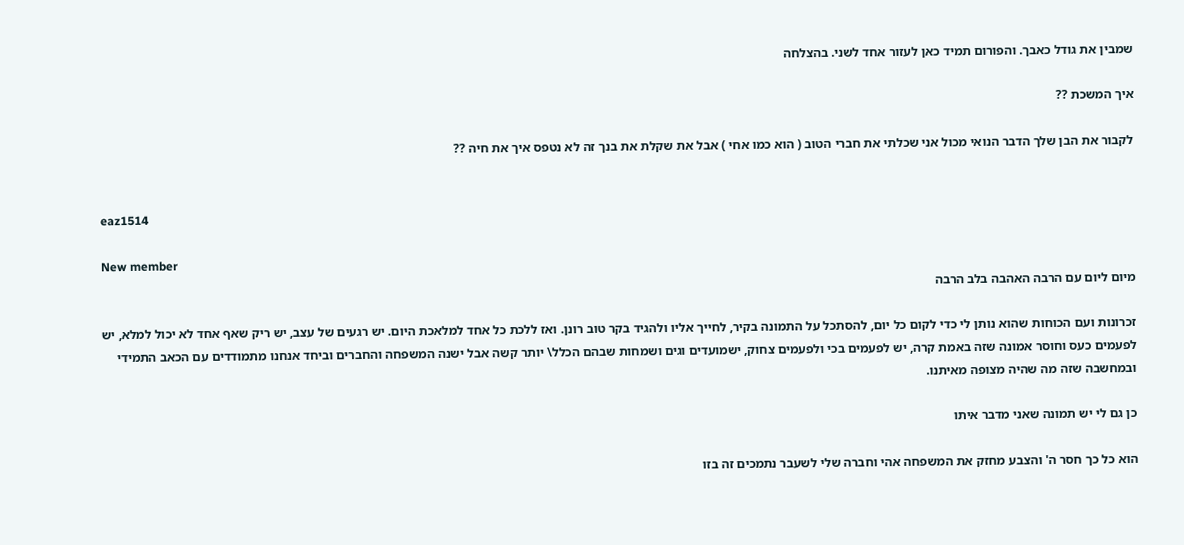שמבין את גודל כאבך. והפורום תמיד כאן לעזור אחד לשני. בהצלחה

איך המשכת ??

לקבור את הבן שלך הדבר הנואי מכול אני שכלתי את חברי הטוב ( הוא כמו אחי ) אבל את שקלת את בנך זה לא נטפס איך את חיה ??


eaz1514

New member
מיום ליום עם הרבה האהבה בלב הרבה

זכרונות ועם הכוחות שהוא נותן לי כדי לקום כל יום, להסתכל על התמונה בקיר, לחייך אליו ולהגיד בקר טוב רונן. ואז ללכת כל אחד למלאכת היום. יש רגעים של עצב, יש ריק שאף אחד לא יכול למלא, יש לפעמים כעס וחוסר אמונה שזה באמת קרה, יש לפעמים בכי ולפעמים צחוק, ישמועדים וגים ושמחות שבהם הכלל\ יותר קשה אבל ישנה המשפחה והחברים וביחד אנחנו מתמודדים עם הכאב התמידי ובמחשבה שזה מה שהיה מצופה מאיתנו.

כן גם לי יש תמונה שאני מדבר איתו

הוא כל כך חסר ה' והצבע מחזק את המשפחה אהי וחברה שלי לשעבר נתמכים זה בזו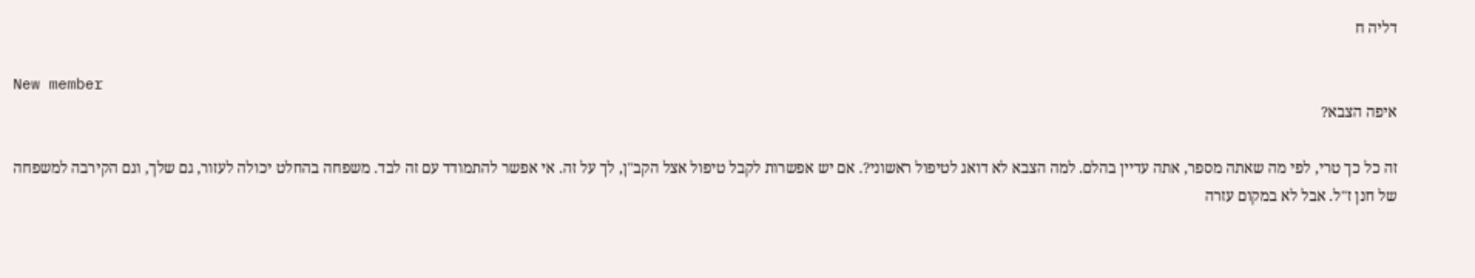דליה ח

New member
איפה הצבא?

זה כל כך טרי, לפי מה שאתה מספר, אתה עדיין בהלם. למה הצבא לא דואג לטיפול ראשוני?. אם יש אפשרות לקבל טיפול אצל הקב"ן, לך על זה. אי אפשר להתמודד עם זה לבד. משפחה בהחלט יכולה לעזור, גם שלך, וגם הקירבה למשפחה של חנן ז"ל. אבל לא במקום עזרה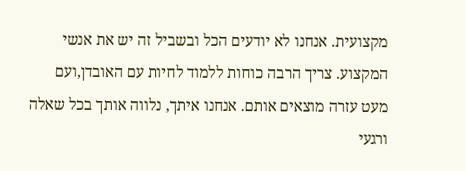מקצועית. אנחנו לא יודעים הכל ובשביל זה יש את אנשי המקצוע. צריך הרבה כוחות ללמוד לחיות עם האובדן,ועם מעט עזרה מוצאים אותם. אנחנו איתך, נלווה אותך בכל שאלה ורגעי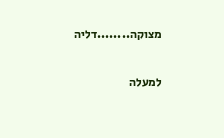מצוקה........דליה

למעלה